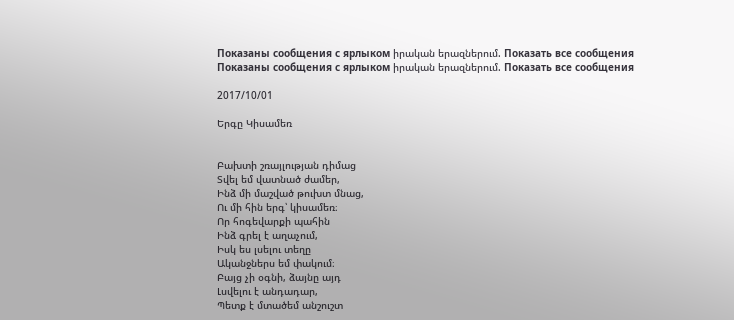Показаны сообщения с ярлыком իրական երազներում. Показать все сообщения
Показаны сообщения с ярлыком իրական երազներում. Показать все сообщения

2017/10/01

Երգը Կիսամեռ


Բախտի շռայլության դիմաց
Տվել եմ վատնած ժամեր,
Ինձ մի մաշված թուխտ մնաց,
Ու մի հին երգ՝ կիսամեռ։
Որ հոգեվարքի պահին
Ինձ գրել է աղաչում,
Իսկ ես լսելու տեղը
Ականջներս եմ փակում։
Բայց չի օգնի, ձայնը այդ
Լսվելու է անդադար,
Պետք է մտածեմ անշուշտ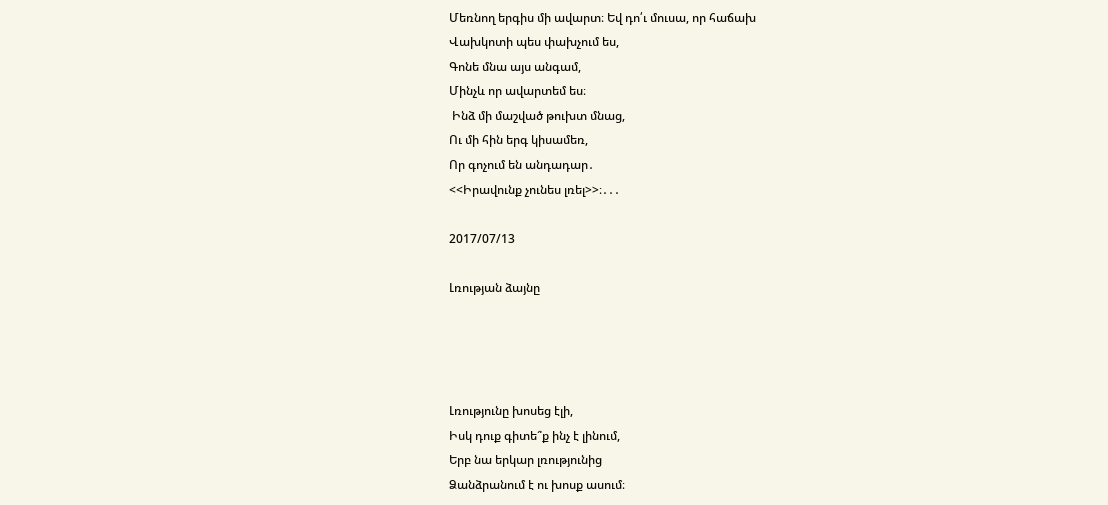Մեռնող երգիս մի ավարտ։ Եվ դո՛ւ մուսա, որ հաճախ
Վախկոտի պես փախչում ես,
Գոնե մնա այս անգամ,
Մինչև որ ավարտեմ ես։
 Ինձ մի մաշված թուխտ մնաց,
Ու մի հին երգ կիսամեռ,
Որ գոչում են անդադար․
<<Իրավունք չունես լռել>>։․․․

2017/07/13

Լռության ձայնը




Լռությունը խոսեց էլի,
Իսկ դուք գիտե՞ք ինչ է լինում,
Երբ նա երկար լռությունից
Ձանձրանում է ու խոսք ասում։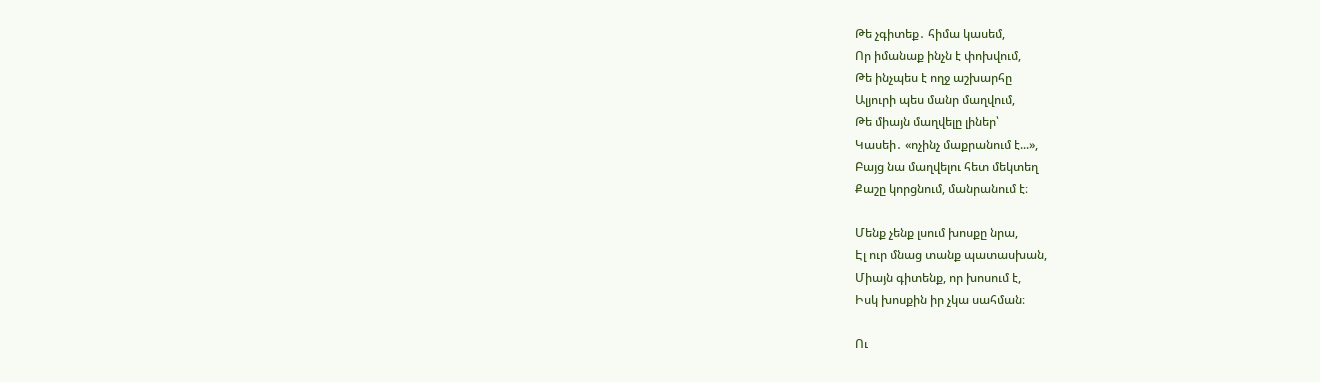Թե չգիտեք․ հիմա կասեմ,
Որ իմանաք ինչն է փոխվում,
Թե ինչպես է ողջ աշխարհը
Ալյուրի պես մանր մաղվում,
Թե միայն մաղվելը լիներ՝
Կասեի․ «ոչինչ մաքրանում է...»,
Բայց նա մաղվելու հետ մեկտեղ
Քաշը կորցնում, մանրանում է։

Մենք չենք լսում խոսքը նրա,
Էլ ուր մնաց տանք պատասխան,
Միայն գիտենք, որ խոսում է,
Իսկ խոսքին իր չկա սահման։

Ու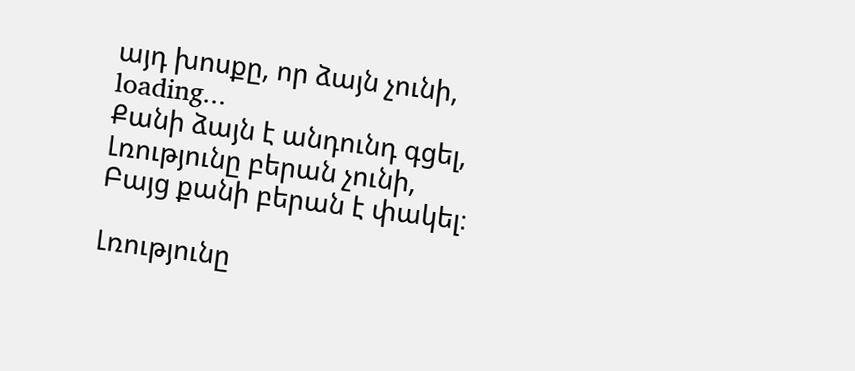այդ խոսքը, որ ձայն չունի,
loading...
Քանի ձայն է անդունդ գցել,
Լռությունը բերան չունի,
Բայց քանի բերան է փակել։

Լռությունը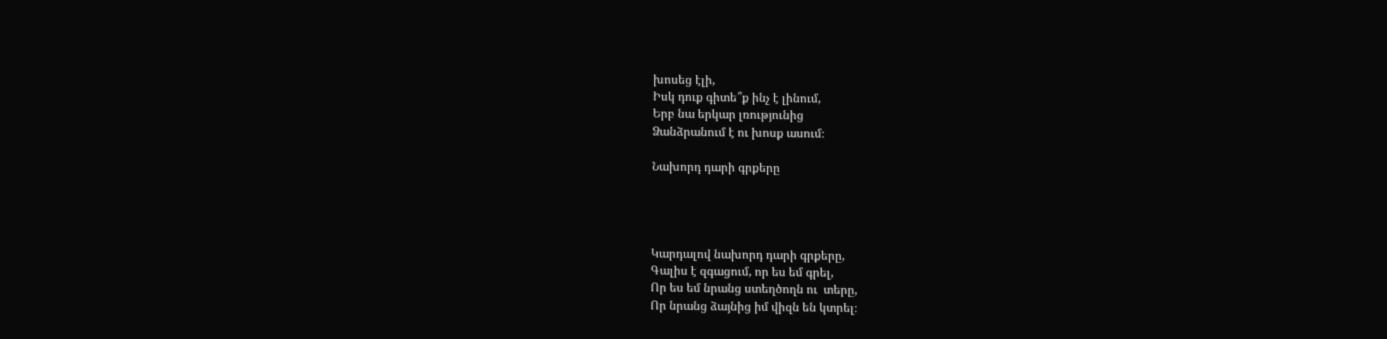խոսեց էլի,
Իսկ դուք գիտե՞ք ինչ է լինում,
Երբ նա երկար լռությունից
Ձանձրանում է ու խոսք ասում։

Նախորդ դարի գրքերը




Կարդալով նախորդ դարի գրքերը,
Գալիս է զգացում, որ ես եմ գրել,
Որ ես եմ նրանց ստեղծողն ու  տերը,
Որ նրանց ձայնից իմ վիզն են կտրել։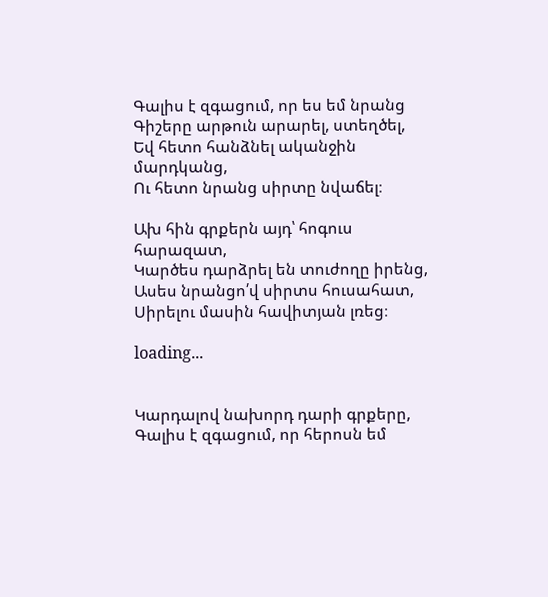Գալիս է զգացում, որ ես եմ նրանց
Գիշերը արթուն արարել, ստեղծել,
Եվ հետո հանձնել ականջին մարդկանց,
Ու հետո նրանց սիրտը նվաճել։

Ախ հին գրքերն այդ՝ հոգուս հարազատ,
Կարծես դարձրել են տուժողը իրենց,
Ասես նրանցո՛վ սիրտս հուսահատ,
Սիրելու մասին հավիտյան լռեց։

loading...


Կարդալով նախորդ դարի գրքերը,
Գալիս է զգացում, որ հերոսն եմ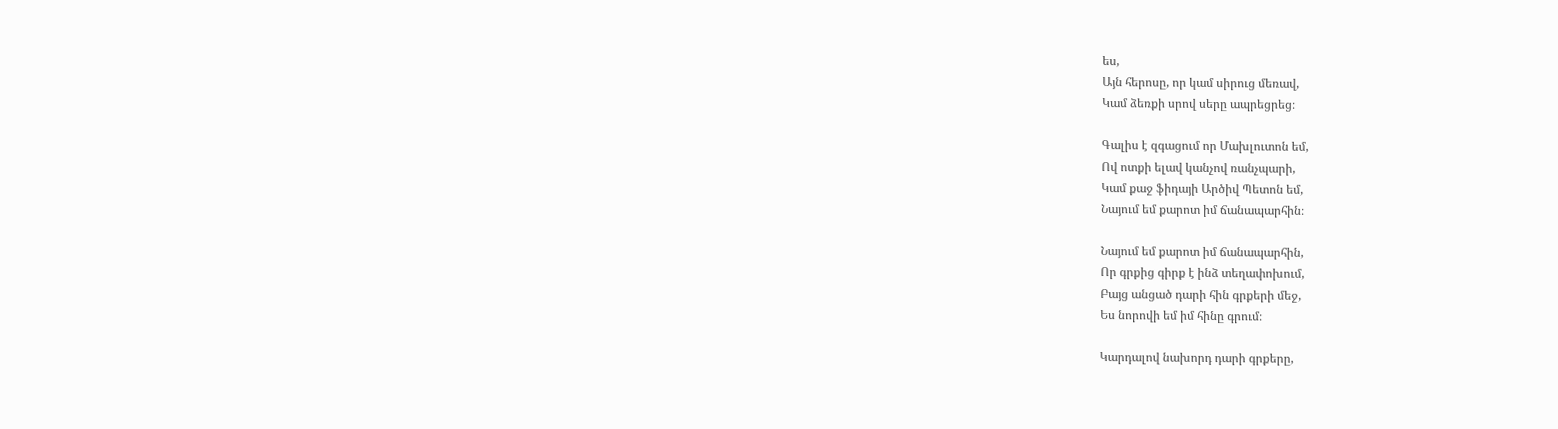ես,
Այն հերոսը, որ կամ սիրուց մեռավ,
Կամ ձեռքի սրով սերը ապրեցրեց։

Գալիս է զգացում որ Մախլուտոն եմ,
Ով ոտքի ելավ կանչով ռանչպարի,
Կամ քաջ ֆիդայի Արծիվ Պետոն եմ,
Նայում եմ քարոտ իմ ճանապարհին։

Նայում եմ քարոտ իմ ճանապարհին,
Որ գրքից գիրք է ինձ տեղափոխում,
Բայց անցած դարի հին գրքերի մեջ,
Ես նորովի եմ իմ հինը գրում։

Կարդալով նախորդ դարի գրքերը,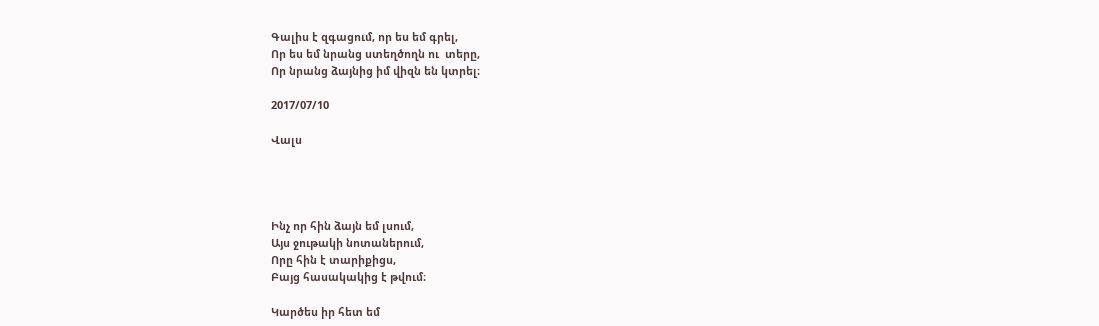Գալիս է զգացում, որ ես եմ գրել,
Որ ես եմ նրանց ստեղծողն ու  տերը,
Որ նրանց ձայնից իմ վիզն են կտրել։

2017/07/10

Վալս




Ինչ որ հին ձայն եմ լսում,
Այս ջութակի նոտաներում,
Որը հին է տարիքիցս,
Բայց հասակակից է թվում։

Կարծես իր հետ եմ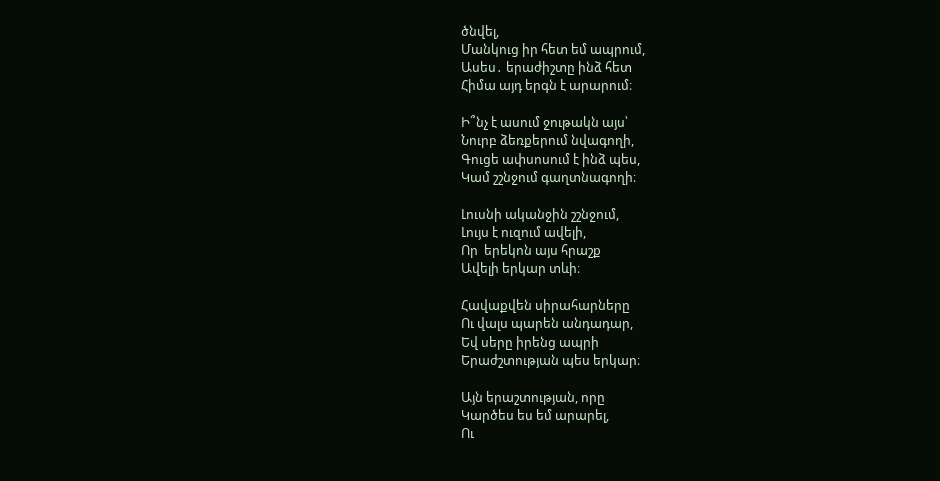ծնվել,
Մանկուց իր հետ եմ ապրում,
Ասես․ երաժիշտը ինձ հետ
Հիմա այդ երգն է արարում։

Ի՞նչ է ասում ջութակն այս՝
Նուրբ ձեռքերում նվագողի,
Գուցե ափսոսում է ինձ պես,
Կամ շշնջում գաղտնագողի։

Լուսնի ականջին շշնջում,
Լույս է ուզում ավելի,
Որ  երեկոն այս հրաշք
Ավելի երկար տևի։

Հավաքվեն սիրահարները
Ու վալս պարեն անդադար,
Եվ սերը իրենց ապրի
Երաժշտության պես երկար։

Այն երաշտության, որը
Կարծես ես եմ արարել,
Ու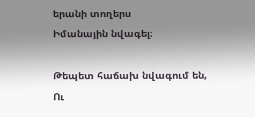երանի տողերս
Իմանային նվագել։

Թեպետ հաճախ նվագում են,
Ու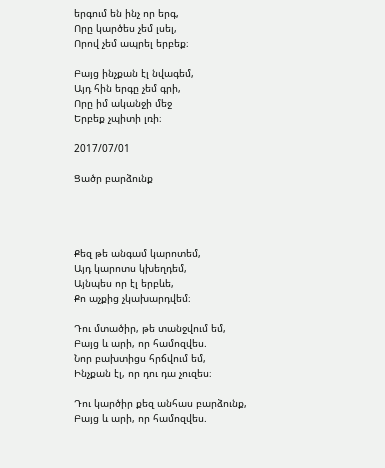երգում են ինչ որ երգ,
Որը կարծես չեմ լսել,
Որով չեմ ապրել երբեք։

Բայց ինչքան էլ նվագեմ,
Այդ հին երգը չեմ գրի,
Որը իմ ականջի մեջ
Երբեք չպիտի լռի։

2017/07/01

Ցածր բարձունք




Քեզ թե անգամ կարոտեմ,
Այդ կարոտս կխեղդեմ,
Այնպես որ էլ երբևե,
Քո աչքից չկախարդվեմ։

Դու մտածիր, թե տանջվում եմ,
Բայց և արի, որ համոզվես.
Նոր բախտիցս հրճվում եմ,
Ինչքան էլ, որ դու դա չուզես։

Դու կարծիր քեզ անհաս բարձունք,
Բայց և արի, որ համոզվես.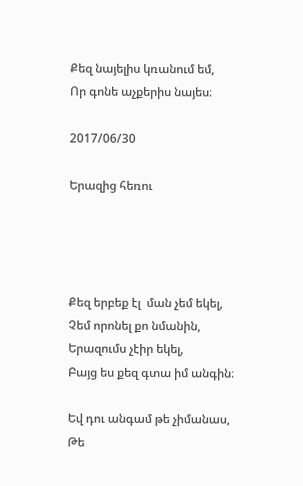Քեզ նայելիս կռանում եմ,
Որ գոնե աչքերիս նայես։

2017/06/30

Երազից հեռու




Քեզ երբեք էլ  ման չեմ եկել,
Չեմ որոնել քո նմանին,
Երազումս չէիր եկել,
Բայց ես քեզ գտա իմ անգին։

Եվ դու անգամ թե չիմանաս,
Թե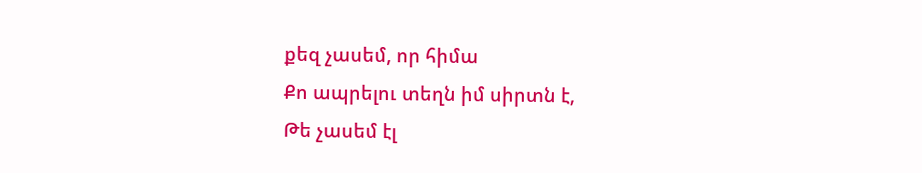քեզ չասեմ, որ հիմա
Քո ապրելու տեղն իմ սիրտն է,
Թե չասեմ էլ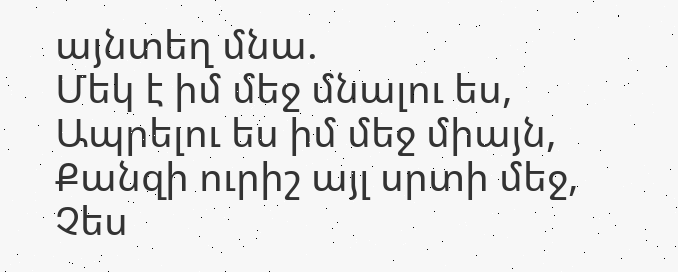այնտեղ մնա.
Մեկ է իմ մեջ մնալու ես,
Ապրելու ես իմ մեջ միայն,
Քանզի ուրիշ այլ սրտի մեջ,
Չես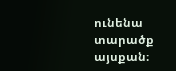ունենա տարածք այսքան։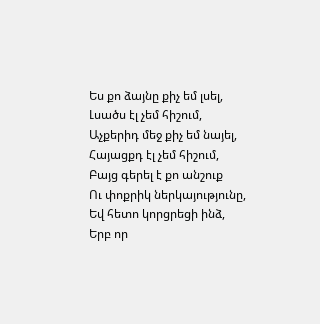Ես քո ձայնը քիչ եմ լսել,
Լսածս էլ չեմ հիշում,
Աչքերիդ մեջ քիչ եմ նայել,
Հայացքդ էլ չեմ հիշում,
Բայց գերել է քո անշուք
Ու փոքրիկ ներկայությունը,
Եվ հետո կորցրեցի ինձ,
Երբ որ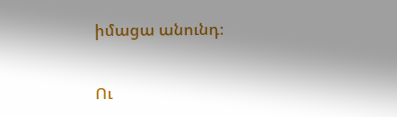իմացա անունդ։

Ու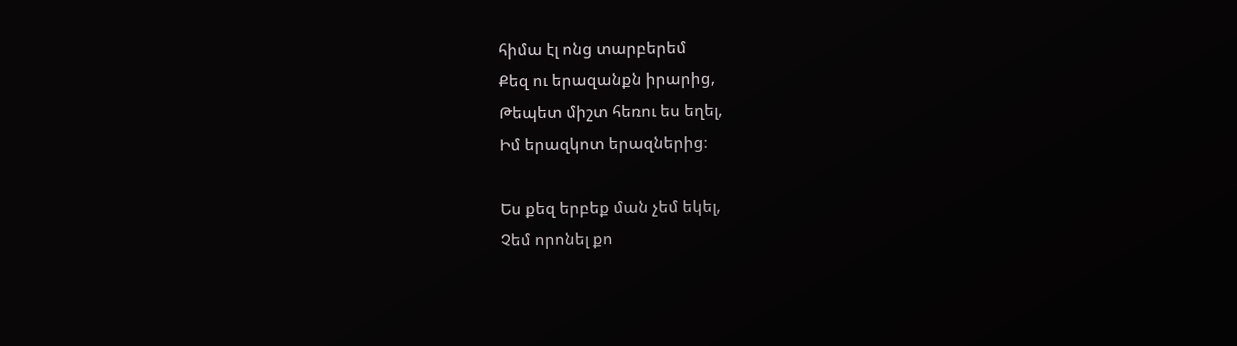հիմա էլ ոնց տարբերեմ
Քեզ ու երազանքն իրարից,
Թեպետ միշտ հեռու ես եղել,
Իմ երազկոտ երազներից։

Ես քեզ երբեք ման չեմ եկել,
Չեմ որոնել քո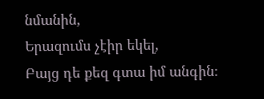նմանին,
Երազումս չէիր եկել,
Բայց դե քեզ գտա իմ անգին։